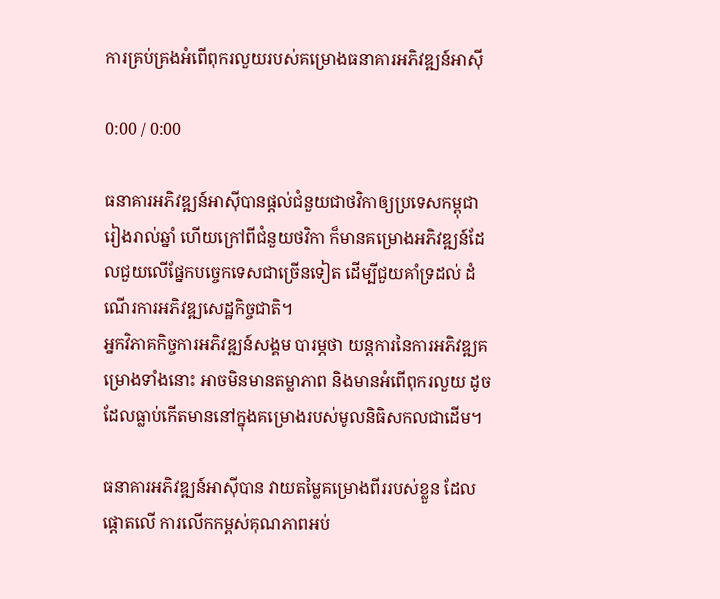ការគ្រប់គ្រងអំពើពុករលួយរបស់គម្រោងធនាគារអភិវឌ្ឍន៍អាស៊ី

0:00 / 0:00

ធនាគារអភិវឌ្ឍន៍អាស៊ីបានផ្ដល់ជំនួយជាថវិកាឲ្យប្រទេសកម្ពុជា រៀងរាល់ឆ្នាំ ហើយក្រៅពីជំនួយថវិកា ក៏មានគម្រោងអភិវឌ្ឍន៍ដែលជួយលើផ្នែកបច្ចេកទេសជាច្រើនទៀត ដើម្បីជួយគាំទ្រដល់ ដំណើរការអភិវឌ្ឍសេដ្ឋកិច្ចជាតិ។
អ្នកវិភាគកិច្ចការអភិវឌ្ឍន៍សង្គម បារម្ភថា យន្តការនៃការអភិវឌ្ឍគម្រោងទាំងនោះ អាចមិនមានតម្លាភាព និងមានអំពើពុករលួយ ដូចដែលធ្លាប់កើតមាននៅក្នុងគម្រោងរបស់មូលនិធិសកលជាដើម។

ធនាគារអភិវឌ្ឍន៍អាស៊ីបាន វាយតម្លៃគម្រោងពីររបស់ខ្លួន ដែលផ្ដោតលើ ការលើកកម្ពស់គុណភាពអប់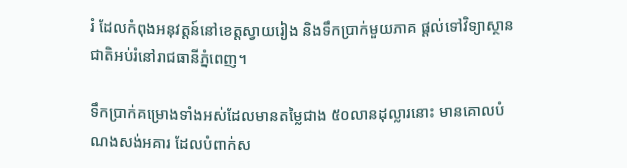រំ ដែលកំពុងអនុវត្តន៍នៅខេត្តស្វាយរៀង និងទឹកប្រាក់មួយភាគ ផ្ដល់ទៅវិទ្យាស្ថានជាតិអប់រំនៅរាជធានីភ្នំពេញ។

ទឹកប្រាក់គម្រោងទាំងអស់ដែលមានតម្លៃជាង ៥០លានដុល្លារនោះ មានគោលបំណងសង់អគារ ដែលបំពាក់ស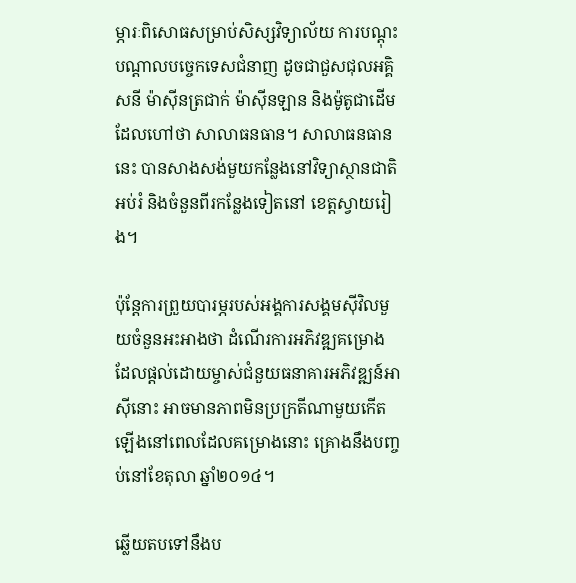ម្ភារៈពិសោធសម្រាប់សិស្សវិទ្យាល័យ ការបណ្ដុះបណ្ដាលបច្ចេកទេសជំនាញ ដូចជាជួសជុលអគ្គិសនី ម៉ាស៊ីនត្រជាក់ ម៉ាស៊ីនឡាន និងម៉ូតូជាដើម ដែលហៅថា សាលាធនធាន។ សាលាធនធាននេះ បានសាងសង់មួយកន្លែងនៅវិទ្យាស្ថានជាតិអប់រំ និងចំនួនពីរកន្លែងទៀតនៅ ខេត្តស្វាយរៀង។

ប៉ុន្តែការព្រួយបារម្ភរបស់អង្គការសង្គមស៊ីវិលមួយចំនួនអះអាងថា ដំណើរការអភិវឌ្ឍគម្រោងដែលផ្ដល់ដោយម្ចាស់ជំនួយធនាគារអភិវឌ្ឍន៍អាស៊ីនោះ អាចមានភាពមិនប្រក្រតីណាមួយកើតឡើងនៅពេលដែលគម្រោងនោះ គ្រោងនឹងបញ្ចប់នៅខែតុលា ឆ្នាំ២០១៤។

ឆ្លើយតបទៅនឹងប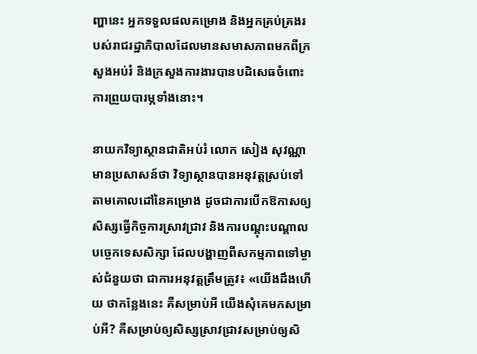ញ្ហានេះ អ្នកទទួលផលគម្រោង និងអ្នកគ្រប់គ្រងរបស់រាជរដ្ឋាភិបាលដែលមានសមាសភាពមកពីក្រសួងអប់រំ និងក្រសួងការងារបានបដិសេធចំពោះការព្រួយបារម្ភទាំងនោះ។

នាយកវិទ្យាស្ថានជាតិអប់រំ លោក សៀង សុវណ្ណា មានប្រសាសន៍ថា វិទ្យាស្ថានបានអនុវត្តស្រប់ទៅតាមគោលដៅនៃគម្រោង ដូចជាការបើកឱកាសឲ្យសិស្សធ្វើកិច្ចការស្រាវជ្រាវ និងការបណ្ដុះបណ្ដាលបច្ចេកទេសសិក្សា ដែលបង្ហាញពីសកម្មភាពទៅម្ចាស់ជំនួយថា ជាការអនុវត្តត្រឹមត្រូវ៖ «យើងដឹងហើយ ថាកន្លែងនេះ គឺសម្រាប់អី យើងសុំគេមកសម្រាប់អី? គឺសម្រាប់ឲ្យសិស្សស្រាវជ្រាវសម្រាប់ឲ្យសិ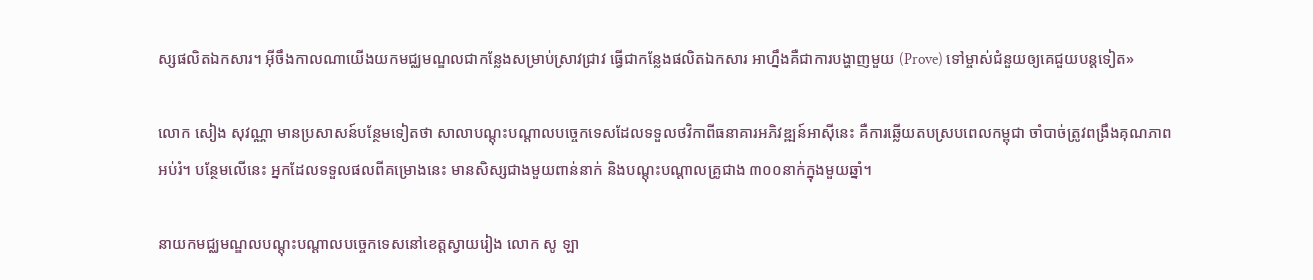ស្សផលិតឯកសារ។ អ៊ីចឹងកាលណាយើងយកមជ្ឈមណ្ឌលជាកន្លែងសម្រាប់ស្រាវជ្រាវ ធ្វើជាកន្លែងផលិតឯកសារ អាហ្នឹងគឺជាការបង្ហាញមួយ (Prove) ទៅម្ចាស់ជំនួយឲ្យគេជួយបន្តទៀត»

លោក សៀង សុវណ្ណា មានប្រសាសន៍បន្ថែមទៀតថា សាលាបណ្ដុះបណ្ដាលបច្ចេកទេសដែលទទួលថវិកាពីធនាគារអភិវឌ្ឍន៍អាស៊ីនេះ គឺការឆ្លើយតបស្របពេលកម្ពុជា ចាំបាច់ត្រូវពង្រឹងគុណភាពអប់រំ។ បន្ថែមលើនេះ អ្នកដែលទទួលផលពីគម្រោងនេះ មានសិស្សជាងមួយពាន់នាក់ និងបណ្ដុះបណ្ដាលគ្រូជាង ៣០០នាក់ក្នុងមួយឆ្នាំ។

នាយកមជ្ឈមណ្ឌលបណ្ដុះបណ្ដាលបច្ចេកទេសនៅខេត្តស្វាយរៀង លោក សូ ឡា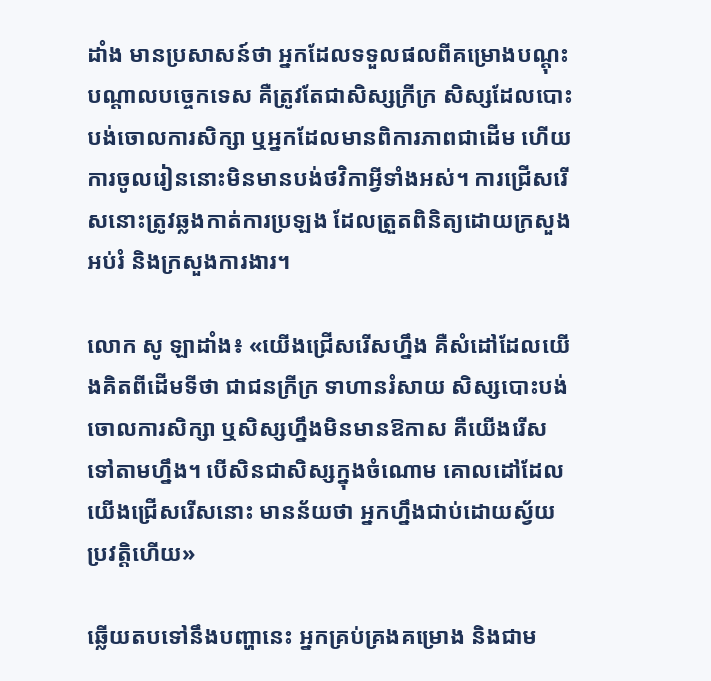ដាំង មានប្រសាសន៍ថា អ្នកដែលទទួលផលពីគម្រោងបណ្ដុះបណ្ដាលបច្ចេកទេស គឺត្រូវតែជាសិស្សក្រីក្រ សិស្សដែលបោះបង់ចោលការសិក្សា ឬអ្នកដែលមានពិការភាពជាដើម ហើយការចូលរៀននោះមិនមានបង់ថវិកាអ្វីទាំងអស់។ ការជ្រើសរើសនោះត្រូវឆ្លងកាត់ការប្រឡង ដែលត្រួតពិនិត្យដោយក្រសួងអប់រំ និងក្រសួងការងារ។

លោក សូ ឡាដាំង៖ «យើងជ្រើសរើសហ្នឹង គឺសំដៅដែលយើងគិតពីដើមទីថា ជាជនក្រីក្រ ទាហានរំសាយ សិស្សបោះបង់ចោលការសិក្សា ឬសិស្សហ្នឹងមិនមានឱកាស គឺយើងរើសទៅតាមហ្នឹង។ បើសិនជាសិស្សក្នុងចំណោម គោលដៅដែលយើងជ្រើសរើសនោះ មានន័យថា អ្នកហ្នឹងជាប់ដោយស្វ័យប្រវត្តិហើយ»

ឆ្លើយតបទៅនឹងបញ្ហានេះ អ្នកគ្រប់គ្រងគម្រោង និងជាម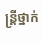ន្ត្រីថ្នាក់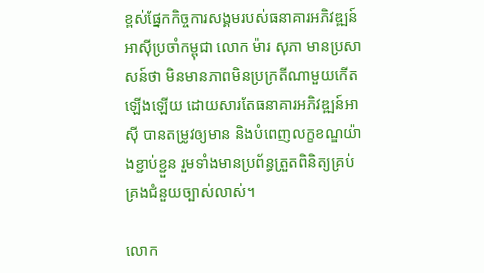ខ្ពស់ផ្នែកកិច្ចការសង្គមរបស់ធនាគារអភិវឌ្ឍន៍អាស៊ីប្រចាំកម្ពុជា លោក ម៉ារ សុភា មានប្រសាសន៍ថា មិនមានភាពមិនប្រក្រតីណាមួយកើតឡើងឡើយ ដោយសារតែធនាគារអភិវឌ្ឍន៍អាស៊ី បានតម្រូវឲ្យមាន និងបំពេញលក្ខខណ្ឌយ៉ាងខ្ជាប់ខ្ជួន រួមទាំងមានប្រព័ន្ធត្រួតពិនិត្យគ្រប់គ្រងជំនួយច្បាស់លាស់។

លោក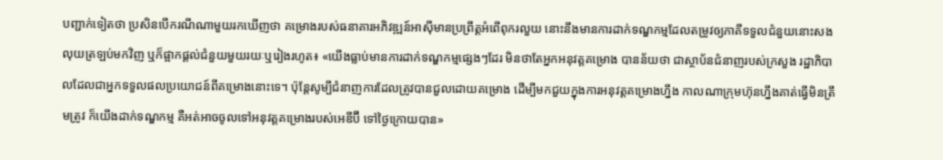បញ្ជាក់ទៀតថា ប្រសិនបើករណីណាមួយរកឃើញថា គម្រោងរបស់ធនាគារអភិវឌ្ឍន៍អាស៊ីមានប្រព្រឹត្តអំពើពុករលួយ នោះនឹងមានការដាក់ទណ្ឌកម្មដែលតម្រូវឲ្យភាគីទទួលជំនួយនោះសងលុយត្រឡប់មកវិញ ឬក៏ផ្អាកផ្ដល់ជំនួយមួយរយៈឬរៀងរហូត៖ «យើងធ្លាប់មានការដាក់ទណ្ឌកម្មផ្សេងៗដែរ មិនថាតែអ្នកអនុវត្តគម្រោង បានន័យថា ជាស្ថាប័នជំនាញរបស់ក្រសួង រដ្ឋាភិបាលដែលជាអ្នកទទួលផលប្រយោជន៍ពីគម្រោងនោះទេ។ ប៉ុន្តែសូម្បីជំនាញការដែលត្រូវបានជួលដោយគម្រោង ដើម្បីមកជួយក្នុងការអនុវត្តគម្រោងហ្នឹង កាលណាក្រុមហ៊ុនហ្នឹងគាត់ធ្វើមិនត្រឹមត្រូវ ក៏យើងដាក់ទណ្ឌកម្ម គឺអត់អាចចូលទៅអនុវត្តគម្រោងរបស់អេឌីប៊ី ទៅថ្ងៃក្រោយបាន»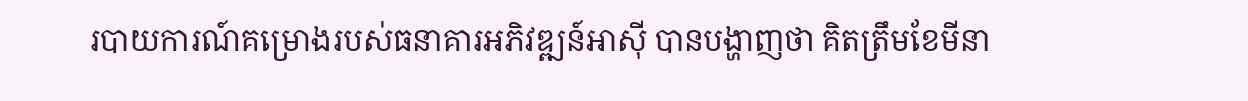របាយការណ៍គម្រោងរបស់ធនាគារអភិវឌ្ឍន៍អាស៊ី បានបង្ហាញថា គិតត្រឹមខែមីនា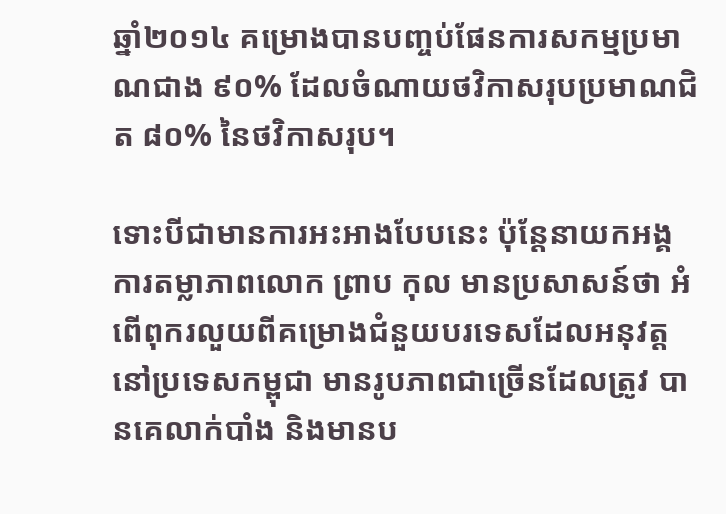ឆ្នាំ២០១៤ គម្រោងបានបញ្ចប់ផែនការសកម្មប្រមាណជាង ៩០% ដែលចំណាយថវិកាសរុបប្រមាណជិត ៨០% នៃថវិកាសរុប។

ទោះបីជាមានការអះអាងបែបនេះ ប៉ុន្តែនាយកអង្គការតម្លាភាពលោក ព្រាប កុល មានប្រសាសន៍ថា អំពើពុករលួយពីគម្រោងជំនួយបរទេសដែលអនុវត្តនៅប្រទេសកម្ពុជា មានរូបភាពជាច្រើនដែលត្រូវ បានគេលាក់បាំង និងមានប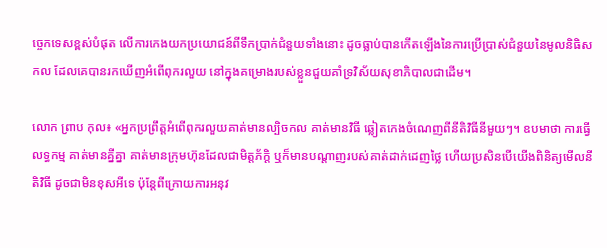ច្ចេកទេសខ្ពស់បំផុត លើការកេងយកប្រយោជន៍ពីទឹកប្រាក់ជំនួយទាំងនោះ ដូចធ្លាប់បានកើតឡើងនៃការប្រើប្រាស់ជំនួយនៃមូលនិធិសកល ដែលគេបានរកឃើញអំពើពុករលួយ នៅក្នុងគម្រោងរបស់ខ្លួនជួយគាំទ្រវិស័យសុខាភិបាលជាដើម។

លោក ព្រាប កុល៖ «អ្នកប្រព្រឹត្តអំពើពុករលួយគាត់មានល្បិចកល គាត់មានវិធី ឆ្លៀតកេងចំណេញពីនីតិវិធីនីមួយៗ។ ឧបមាថា ការធ្វើលទ្ធកម្ម គាត់មានគ្នីគ្នា គាត់មានក្រុមហ៊ុនដែលជាមិត្តភ័ក្ដិ ឬក៏មានបណ្ដាញរបស់គាត់ដាក់ដេញថ្លៃ ហើយប្រសិនបើយើងពិនិត្យមើលនីតិវិធី ដូចជាមិនខុសអីទេ ប៉ុន្តែពីក្រោយការអនុវ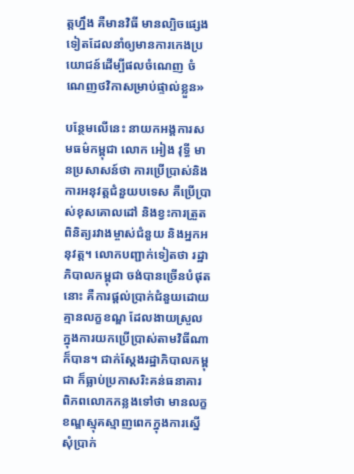ត្តហ្នឹង គឺមានវិធី មានល្បិចផ្សេងទៀតដែលនាំឲ្យមានការកេងប្រយោជន៍ដើម្បីផលចំណេញ ចំណេញថវិកាសម្រាប់ផ្ទាល់ខ្លួន»

បន្ថែមលើនេះ នាយកអង្គការសមធម៌កម្ពុជា លោក អៀង វុទ្ធី មានប្រសាសន៍ថា ការប្រើប្រាស់និងការអនុវត្តជំនួយបទេស គឺប្រើប្រាស់ខុសគោលដៅ និងខ្វះការត្រួតពិនិត្យរវាងម្ចាស់ជំនួយ និងអ្នកអនុវត្ត។ លោកបញ្ជាក់ទៀតថា រដ្ឋាភិបាលកម្ពុជា ចង់បានច្រើនបំផុតនោះ គឺការផ្ដល់ប្រាក់ជំនួយដោយគ្មានលក្ខខណ្ឌ ដែលងាយស្រួលក្នុងការយកប្រើប្រាស់តាមវិធីណាក៏បាន។ ជាក់ស្ដែងរដ្ឋាភិបាលកម្ពុជា ក៏ធ្លាប់ប្រកាសរិះគន់ធនាគារពិភពលោកកន្លងទៅថា មានលក្ខខណ្ឌស្មុគស្មាញពេកក្នុងការស្នើសុំប្រាក់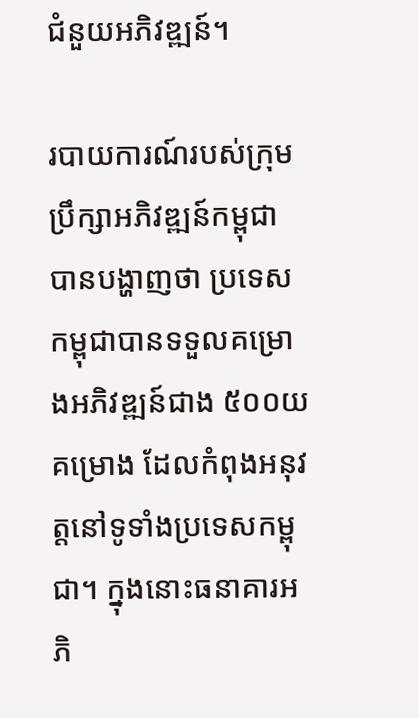ជំនួយអភិវឌ្ឍន៍។

របាយការណ៍របស់ក្រុមប្រឹក្សាអភិវឌ្ឍន៍កម្ពុជា បានបង្ហាញថា ប្រទេសកម្ពុជាបានទទួលគម្រោងអភិវឌ្ឍន៍ជាង ៥០០យគម្រោង ដែលកំពុងអនុវត្តនៅទូទាំងប្រទេសកម្ពុជា។ ក្នុងនោះធនាគារអភិ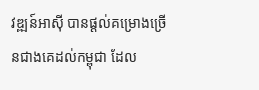វឌ្ឍន៍អាស៊ី បានផ្ដល់គម្រោងច្រើនជាងគេដល់កម្ពុជា ដែល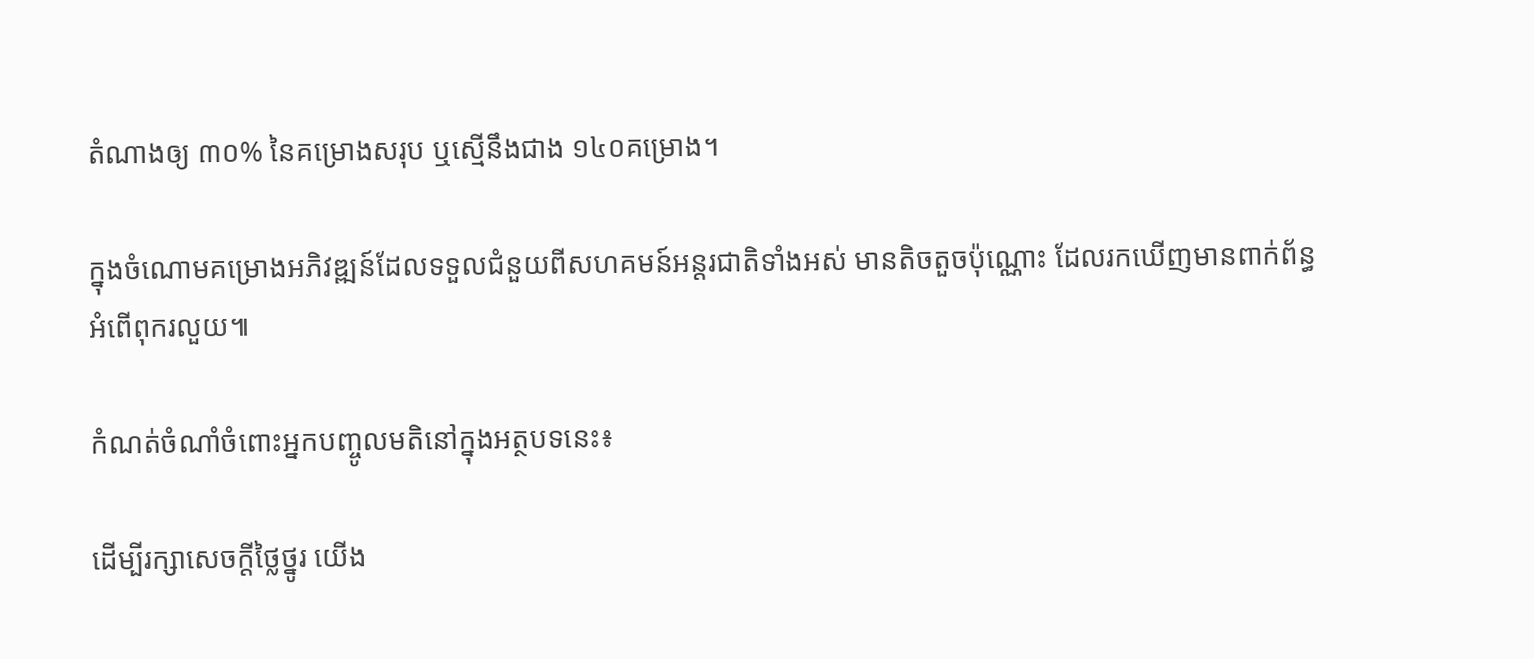តំណាងឲ្យ ៣០% នៃគម្រោងសរុប ឬស្មើនឹងជាង ១៤០គម្រោង។

ក្នុងចំណោមគម្រោងអភិវឌ្ឍន៍ដែលទទួលជំនួយពីសហគមន៍អន្តរជាតិទាំងអស់ មានតិចតួចប៉ុណ្ណោះ ដែលរកឃើញមានពាក់ព័ន្ធអំពើពុករលួយ៕

កំណត់ចំណាំចំពោះអ្នកបញ្ចូលមតិនៅក្នុងអត្ថបទនេះ៖

ដើម្បីរក្សាសេចក្ដីថ្លៃថ្នូរ យើង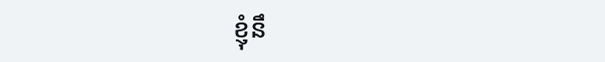ខ្ញុំនឹ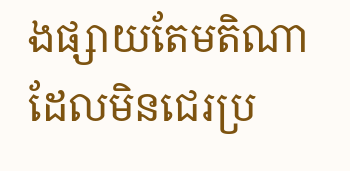ងផ្សាយតែមតិណា ដែលមិនជេរប្រ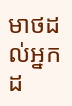មាថដល់អ្នកដ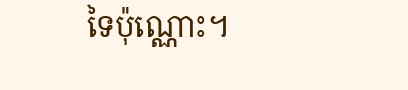ទៃប៉ុណ្ណោះ។